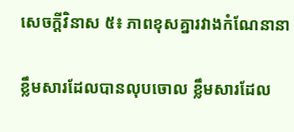សេចក្តីវិនាស ៥៖ ភាពខុសគ្នារវាងកំណែនានា

ខ្លឹមសារដែលបានលុបចោល ខ្លឹមសារដែល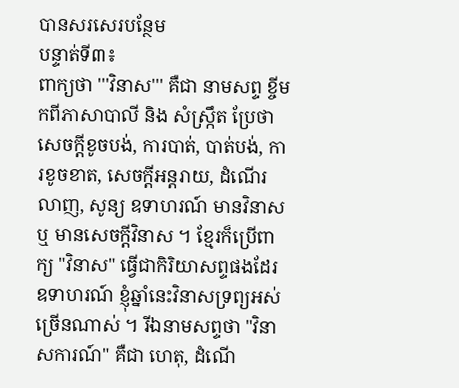បានសរសេរបន្ថែម
បន្ទាត់ទី៣៖
ពាក្យថា '''វិនាស''' គឺជា នាមសព្ទ ខ្ចីមកពីភាសាបាលី និង សំស្ក្រឹត ប្រែថា សេចក្ដីខូចបង់, ការបាត់, បាត់បង់, ការខូចខាត, សេចក្ដីអន្តរាយ, ដំណើរលាញ, សូន្យ ឧទាហរណ៍ មានវិនាស ឬ មានសេចក្ដីវិនាស ។ ខ្មែរក៏ប្រើពាក្យ "វិនាស" ធ្វើជាកិរិយាសព្ទផងដែរ ឧទាហរណ៍ ខ្ញុំឆ្នាំនេះវិនាសទ្រព្យអស់ច្រើនណាស់ ។ រីឯនាមសព្ទថា "វិនាសការណ៍" គឺជា ហេតុ, ដំណើ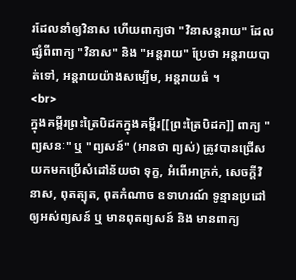រដែលនាំឲ្យវិនាស ហើយពាក្យថា "វិនាសន្តរាយ" ដែលផ្សំពីពាក្យ "វិនាស" និង "អន្តរាយ" ប្រែថា អន្តរាយបាត់ទៅ, អន្តរាយយ៉ាងសម្បើម, អន្តរាយធំ ។
<br>
ក្នុងគម្ពីរព្រះត្រៃបិដកក្នុងគម្ពីរ[[ព្រះត្រៃបិដក]] ពាក្យ "ព្យសនៈ" ឬ "ព្យសន៍" (អានថា ព្យស់) ត្រូវបានជ្រើសយកមកប្រើសំដៅន័យថា ទុក្ខ, អំពើអាក្រក់, សេចក្ដីវិនាស, ពុតត្បុត, ពុតកំណាច ឧទាហរណ៍ ទូន្មានប្រដៅឲ្យអស់ព្យសន៍ ឬ មានពុតព្យសន៍ និង មានពាក្យ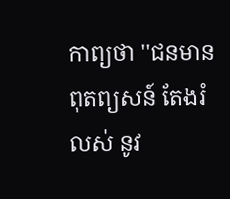កាព្យថា ''ជនមានពុតព្យសន៍ តែងរំលស់ នូវ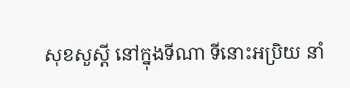សុខសួស្ដី នៅក្នុងទីណា ទីនោះអប្រិយ នាំ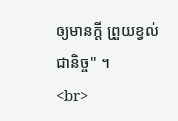ឲ្យមានក្ដី ព្រួយខ្វល់ជានិច្ច'' ។
<br>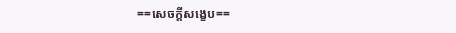==សេចក្តីសង្ខេប==